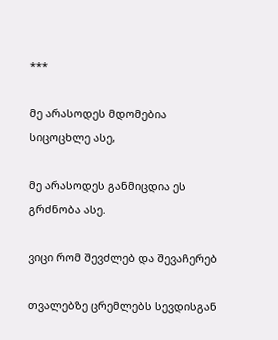***

მე არასოდეს მდომებია სიცოცხლე ასე,

მე არასოდეს განმიცდია ეს გრძნობა ასე.

ვიცი რომ შევძლებ და შევაჩერებ

თვალებზე ცრემლებს სევდისგან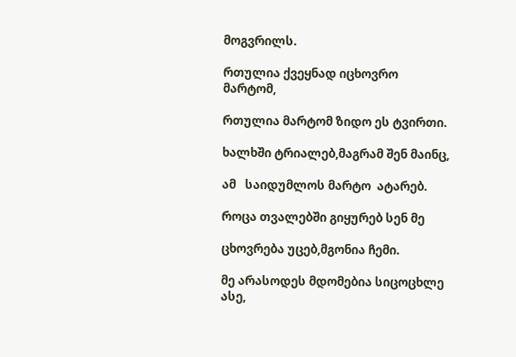მოგვრილს.

რთულია ქვეყნად იცხოვრო მარტომ,

რთულია მარტომ ზიდო ეს ტვირთი.

ხალხში ტრიალებ,მაგრამ შენ მაინც,

ამ   საიდუმლოს მარტო  ატარებ.

როცა თვალებში გიყურებ სენ მე

ცხოვრება უცებ,მგონია ჩემი.

მე არასოდეს მდომებია სიცოცხლე ასე,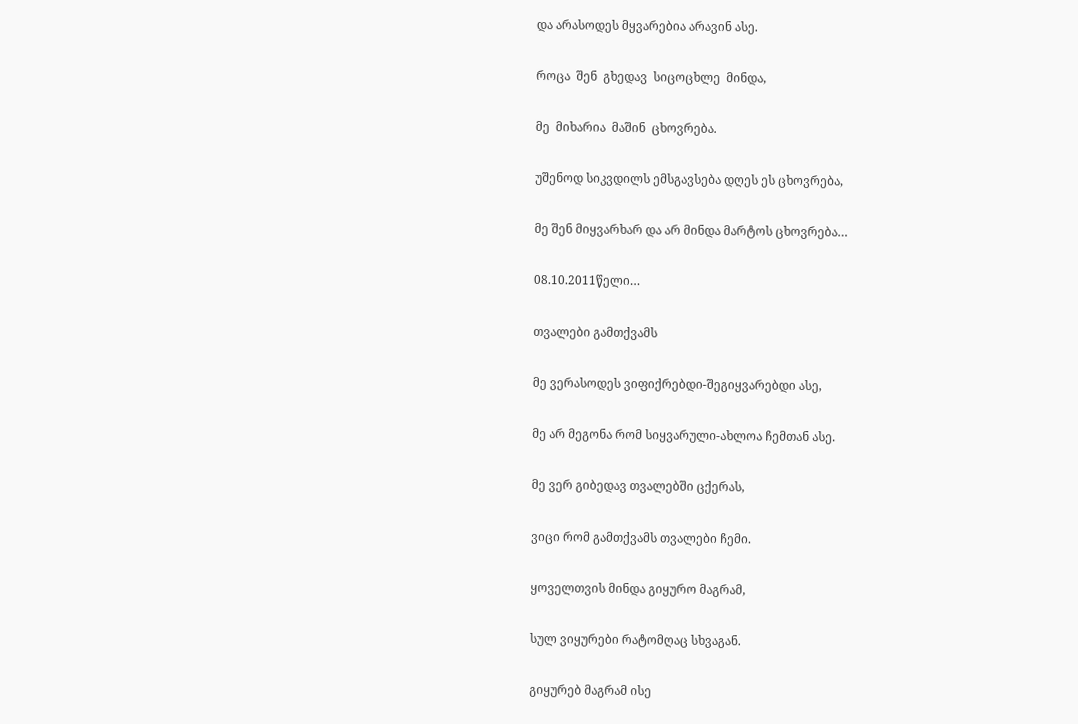და არასოდეს მყვარებია არავინ ასე.

როცა  შენ  გხედავ  სიცოცხლე  მინდა,

მე  მიხარია  მაშინ  ცხოვრება.

უშენოდ სიკვდილს ემსგავსება დღეს ეს ცხოვრება,

მე შენ მიყვარხარ და არ მინდა მარტოს ცხოვრება…

08.10.2011წელი…

თვალები გამთქვამს

მე ვერასოდეს ვიფიქრებდი-შეგიყვარებდი ასე,

მე არ მეგონა რომ სიყვარული-ახლოა ჩემთან ასე.

მე ვერ გიბედავ თვალებში ცქერას,

ვიცი რომ გამთქვამს თვალები ჩემი.

ყოველთვის მინდა გიყურო მაგრამ,

სულ ვიყურები რატომღაც სხვაგან.

გიყურებ მაგრამ ისე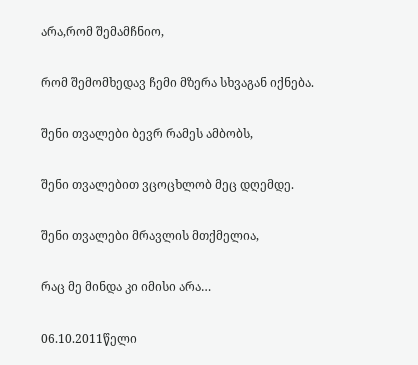არა,რომ შემამჩნიო,

რომ შემომხედავ ჩემი მზერა სხვაგან იქნება.

შენი თვალები ბევრ რამეს ამბობს,

შენი თვალებით ვცოცხლობ მეც დღემდე.

შენი თვალები მრავლის მთქმელია,

რაც მე მინდა კი იმისი არა…

06.10.2011წელი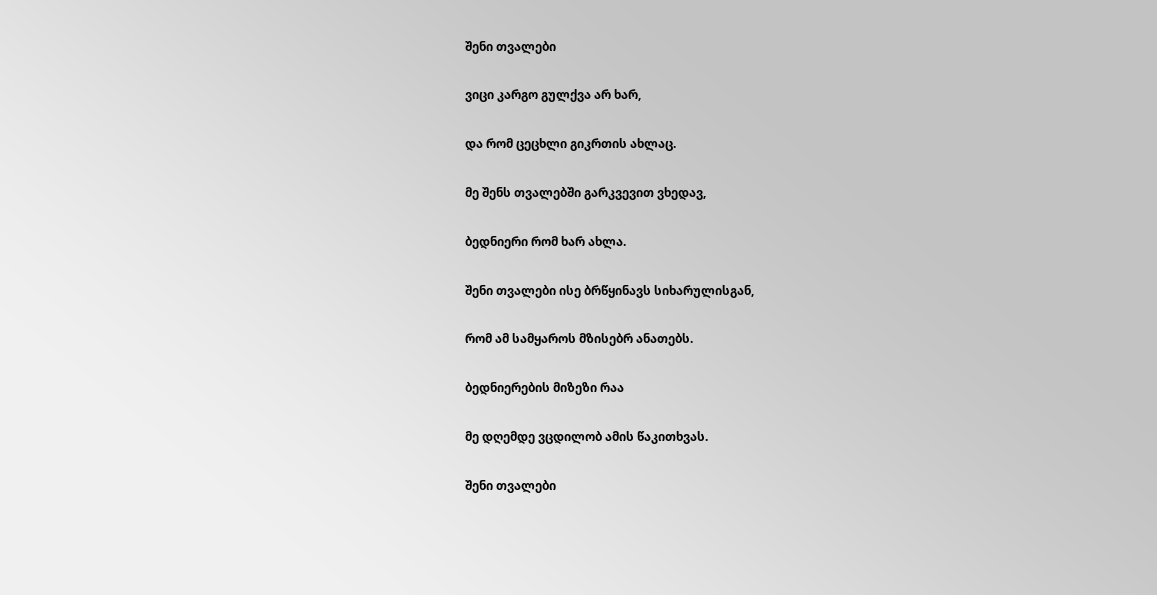შენი თვალები

ვიცი კარგო გულქვა არ ხარ,

და რომ ცეცხლი გიკრთის ახლაც.

მე შენს თვალებში გარკვევით ვხედავ,

ბედნიერი რომ ხარ ახლა.

შენი თვალები ისე ბრწყინავს სიხარულისგან,

რომ ამ სამყაროს მზისებრ ანათებს.

ბედნიერების მიზეზი რაა

მე დღემდე ვცდილობ ამის წაკითხვას.

შენი თვალები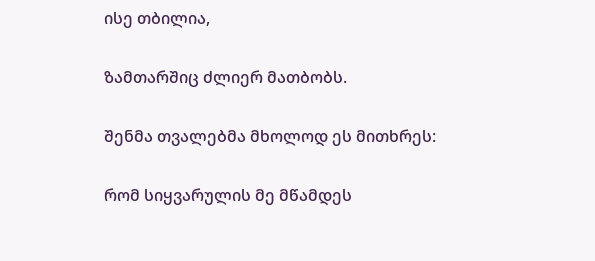ისე თბილია,

ზამთარშიც ძლიერ მათბობს.

შენმა თვალებმა მხოლოდ ეს მითხრეს:

რომ სიყვარულის მე მწამდეს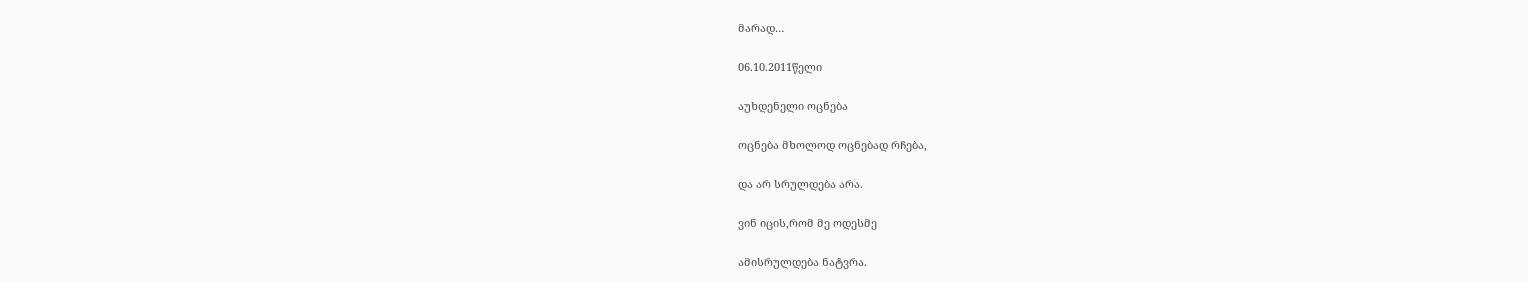მარად…

06.10.2011წელი

აუხდენელი ოცნება

ოცნება მხოლოდ ოცნებად რჩება,

და არ სრულდება არა.

ვინ იცის,რომ მე ოდესმე

ამისრულდება ნატვრა.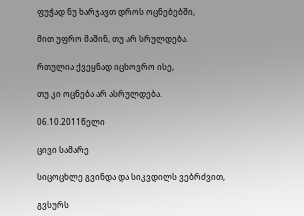ფუჭად ნუ ხარჯავთ დროს ოცნებებში,

მით უფრო მაშინ, თუ არ სრულდება.

რთულია ქვეყნად იცხოვრო ისე,

თუ კი ოცნება არ ასრულდება.

06.10.2011წელი

ცივი სამარე

სიცოცხლე გვინდა და სიკვდილს ვებრძვით,

გვსურს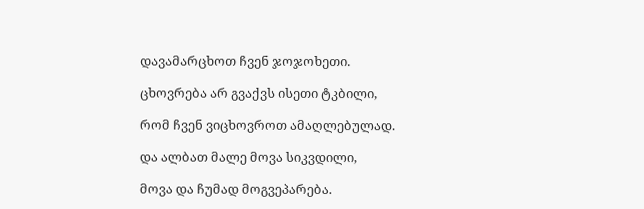დავამარცხოთ ჩვენ ჯოჯოხეთი.

ცხოვრება არ გვაქვს ისეთი ტკბილი,

რომ ჩვენ ვიცხოვროთ ამაღლებულად.

და ალბათ მალე მოვა სიკვდილი,

მოვა და ჩუმად მოგვეპარება.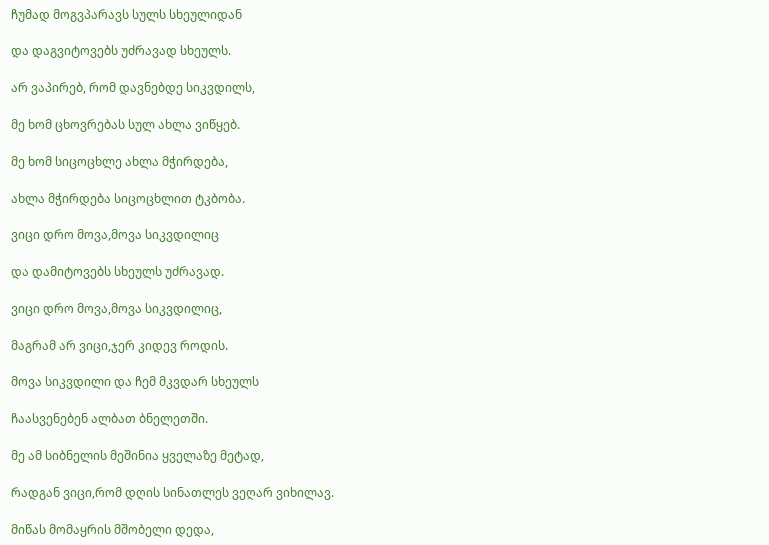ჩუმად მოგვპარავს სულს სხეულიდან

და დაგვიტოვებს უძრავად სხეულს.

არ ვაპირებ, რომ დავნებდე სიკვდილს,

მე ხომ ცხოვრებას სულ ახლა ვიწყებ.

მე ხომ სიცოცხლე ახლა მჭირდება,

ახლა მჭირდება სიცოცხლით ტკბობა.

ვიცი დრო მოვა,მოვა სიკვდილიც

და დამიტოვებს სხეულს უძრავად.

ვიცი დრო მოვა,მოვა სიკვდილიც,

მაგრამ არ ვიცი,ჯერ კიდევ როდის.

მოვა სიკვდილი და ჩემ მკვდარ სხეულს

ჩაასვენებენ ალბათ ბნელეთში.

მე ამ სიბნელის მეშინია ყველაზე მეტად,

რადგან ვიცი,რომ დღის სინათლეს ვეღარ ვიხილავ.

მიწას მომაყრის მშობელი დედა,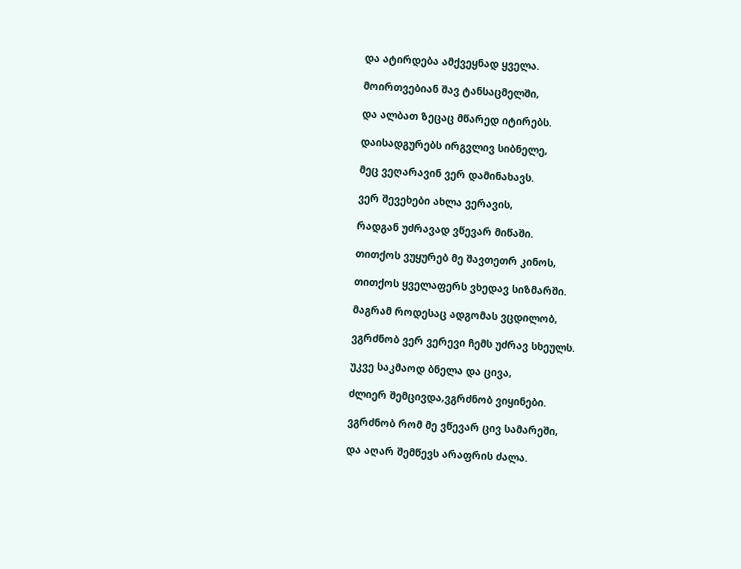და ატირდება ამქვეყნად ყველა.

მოირთვებიან შავ ტანსაცმელში,

და ალბათ ზეცაც მწარედ იტირებს.

დაისადგურებს ირგვლივ სიბნელე,

მეც ვეღარავინ ვერ დამინახავს.

ვერ შევეხები ახლა ვერავის,

რადგან უძრავად ვწევარ მიწაში.

თითქოს ვუყურებ მე შავთეთრ კინოს,

თითქოს ყველაფერს ვხედავ სიზმარში.

მაგრამ როდესაც ადგომას ვცდილობ,

ვგრძნობ ვერ ვერევი ჩემს უძრავ სხეულს.

უკვე საკმაოდ ბნელა და ცივა,

ძლიერ შემცივდა,ვგრძნობ ვიყინები.

ვგრძნობ რომ მე ვწევარ ცივ სამარეში,

და აღარ შემწევს არაფრის ძალა.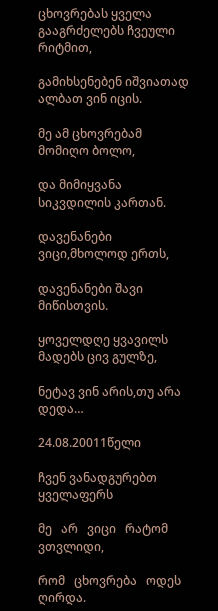ცხოვრებას ყველა გააგრძელებს ჩვეული რიტმით,

გამიხსენებენ იშვიათად ალბათ ვინ იცის.

მე ამ ცხოვრებამ მომიღო ბოლო,

და მიმიყვანა სიკვდილის კართან.

დავენანები ვიცი,მხოლოდ ერთს,

დავენანები შავი მიწისთვის.

ყოველდღე ყვავილს მადებს ცივ გულზე,

ნეტავ ვინ არის,თუ არა დედა…

24.08.20011წელი

ჩვენ ვანადგურებთ ყველაფერს

მე   არ   ვიცი   რატომ    ვთვლიდი,

რომ   ცხოვრება   ოდეს   ღირდა.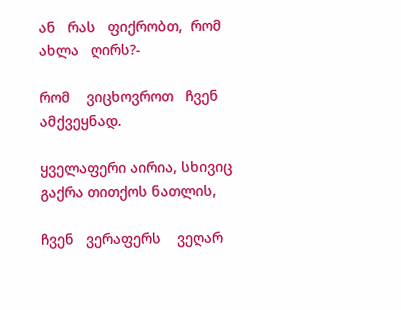ან   რას   ფიქრობთ,  რომ   ახლა   ღირს?-

რომ    ვიცხოვროთ   ჩვენ    ამქვეყნად.

ყველაფერი აირია, სხივიც გაქრა თითქოს ნათლის,

ჩვენ   ვერაფერს    ვეღარ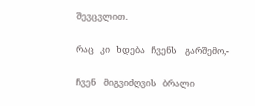შევცვლით.

რაც   კი   ხდება   ჩვენს    გარშემო,-

ჩვენ    მიგვიძღვის   ბრალი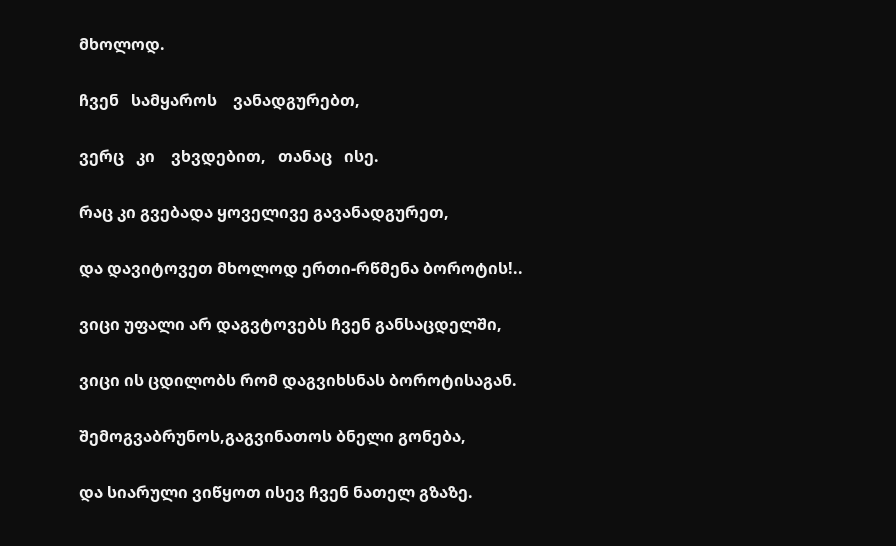მხოლოდ.

ჩვენ   სამყაროს    ვანადგურებთ,

ვერც   კი    ვხვდებით,   თანაც   ისე.

რაც კი გვებადა ყოველივე გავანადგურეთ,

და დავიტოვეთ მხოლოდ ერთი-რწმენა ბოროტის!..

ვიცი უფალი არ დაგვტოვებს ჩვენ განსაცდელში,

ვიცი ის ცდილობს რომ დაგვიხსნას ბოროტისაგან.

შემოგვაბრუნოს,გაგვინათოს ბნელი გონება,

და სიარული ვიწყოთ ისევ ჩვენ ნათელ გზაზე.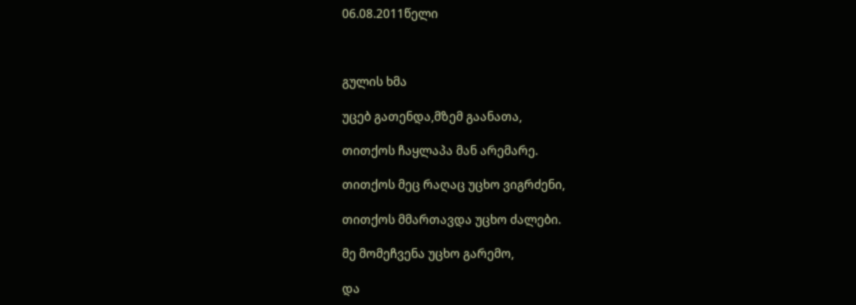06.08.2011წელი



გულის ხმა

უცებ გათენდა,მზემ გაანათა,

თითქოს ჩაყლაპა მან არემარე.

თითქოს მეც რაღაც უცხო ვიგრძენი,

თითქოს მმართავდა უცხო ძალები.

მე მომეჩვენა უცხო გარემო,

და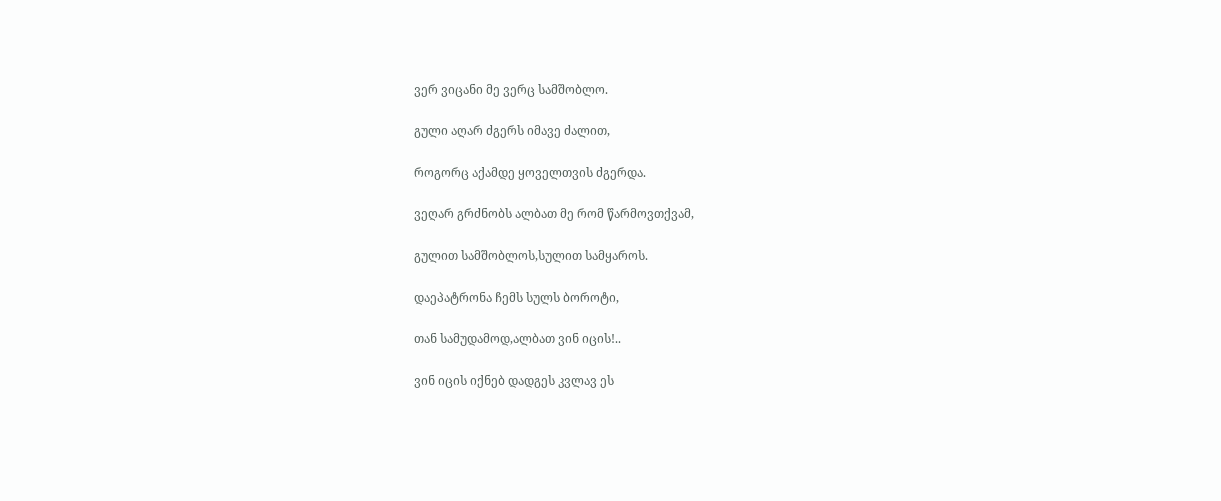ვერ ვიცანი მე ვერც სამშობლო.

გული აღარ ძგერს იმავე ძალით,

როგორც აქამდე ყოველთვის ძგერდა.

ვეღარ გრძნობს ალბათ მე რომ წარმოვთქვამ,

გულით სამშობლოს,სულით სამყაროს.

დაეპატრონა ჩემს სულს ბოროტი,

თან სამუდამოდ,ალბათ ვინ იცის!..

ვინ იცის იქნებ დადგეს კვლავ ეს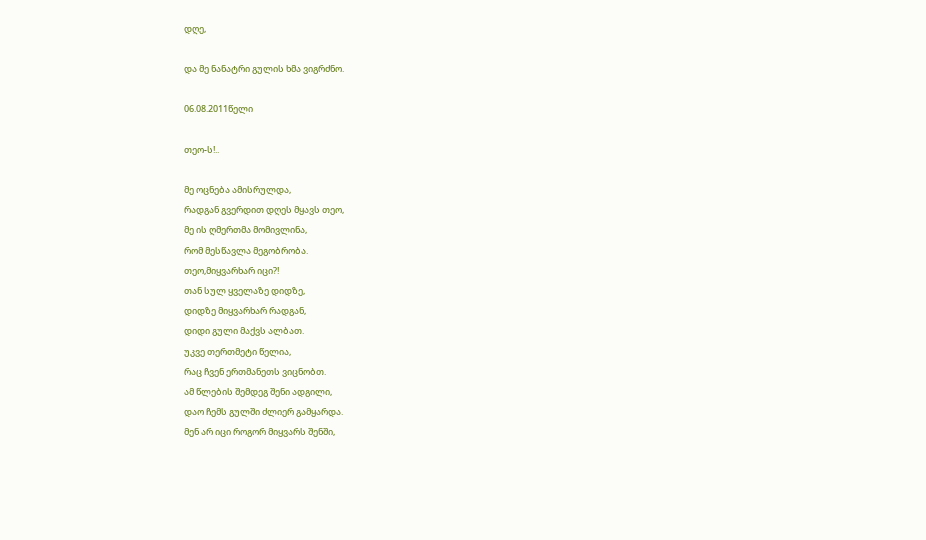დღე,

და მე ნანატრი გულის ხმა ვიგრძნო.

06.08.2011წელი

თეო-ს!..

მე ოცნება ამისრულდა,
რადგან გვერდით დღეს მყავს თეო,
მე ის ღმერთმა მომივლინა,
რომ მესწავლა მეგობრობა.
თეო,მიყვარხარ იცი?!
თან სულ ყველაზე დიდზე,
დიდზე მიყვარხარ რადგან,
დიდი გული მაქვს ალბათ.
უკვე თერთმეტი წელია,
რაც ჩვენ ერთმანეთს ვიცნობთ.
ამ წლების შემდეგ შენი ადგილი,
დაო ჩემს გულში ძლიერ გამყარდა.
მენ არ იცი როგორ მიყვარს შენში,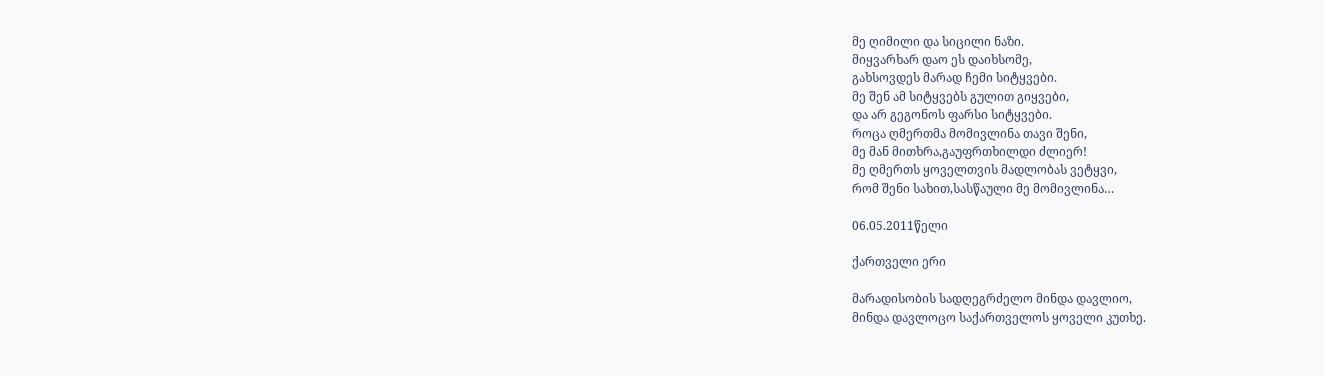მე ღიმილი და სიცილი ნაზი.
მიყვარხარ დაო ეს დაიხსომე,
გახსოვდეს მარად ჩემი სიტყვები.
მე შენ ამ სიტყვებს გულით გიყვები,
და არ გეგონოს ფარსი სიტყვები.
როცა ღმერთმა მომივლინა თავი შენი,
მე მან მითხრა,გაუფრთხილდი ძლიერ!
მე ღმერთს ყოველთვის მადლობას ვეტყვი,
რომ შენი სახით,სასწაული მე მომივლინა…

06.05.2011წელი

ქართველი ერი

მარადისობის სადღეგრძელო მინდა დავლიო,
მინდა დავლოცო საქართველოს ყოველი კუთხე.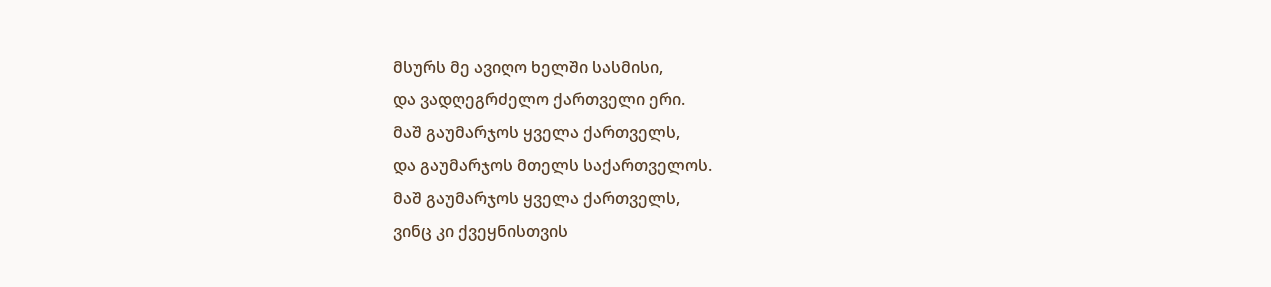მსურს მე ავიღო ხელში სასმისი,
და ვადღეგრძელო ქართველი ერი.
მაშ გაუმარჯოს ყველა ქართველს,
და გაუმარჯოს მთელს საქართველოს.
მაშ გაუმარჯოს ყველა ქართველს,
ვინც კი ქვეყნისთვის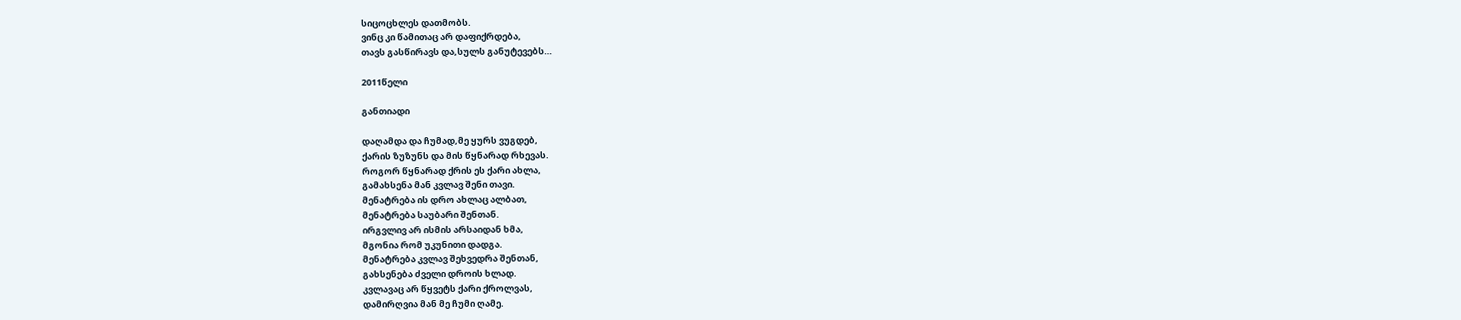სიცოცხლეს დათმობს.
ვინც კი წამითაც არ დაფიქრდება,
თავს გასწირავს და,სულს განუტევებს…

2011წელი

განთიადი

დაღამდა და ჩუმად,მე ყურს ვუგდებ,
ქარის ზუზუნს და მის წყნარად რხევას.
როგორ წყნარად ქრის ეს ქარი ახლა,
გამახსენა მან კვლავ შენი თავი.
მენატრება ის დრო ახლაც ალბათ,
მენატრება საუბარი შენთან.
ირგვლივ არ ისმის არსაიდან ხმა,
მგონია რომ უკუნითი დადგა.
მენატრება კვლავ შეხვედრა შენთან,
გახსენება ძველი დროის ხლად.
კვლავაც არ წყვეტს ქარი ქროლვას,
დამირღვია მან მე ჩუმი ღამე.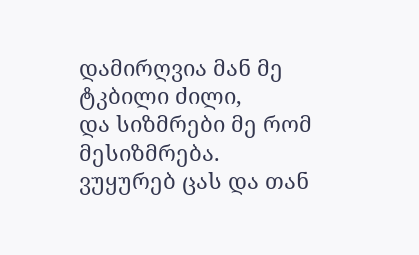დამირღვია მან მე ტკბილი ძილი,
და სიზმრები მე რომ მესიზმრება.
ვუყურებ ცას და თან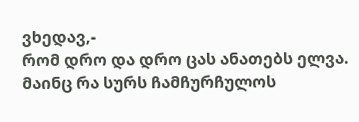ვხედავ,-
რომ დრო და დრო ცას ანათებს ელვა.
მაინც რა სურს ჩამჩურჩულოს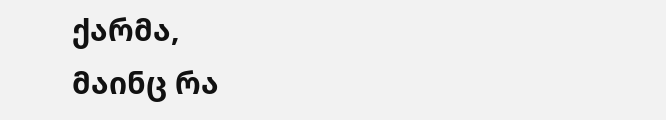ქარმა,
მაინც რა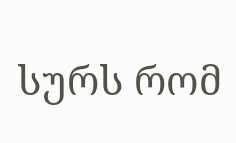სურს რომ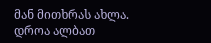მან მითხრას ახლა.
დროა ალბათ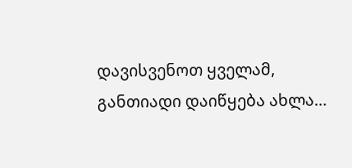დავისვენოთ ყველამ,
განთიადი დაიწყება ახლა…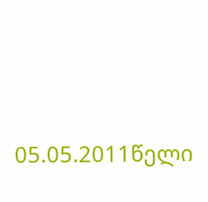05.05.2011წელი